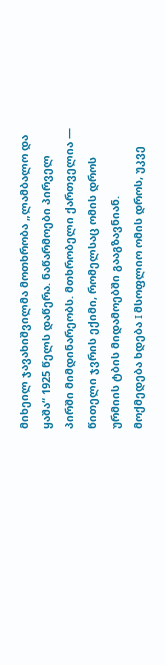მიხეილ ჯავახიშვილმა მოთხრობა „ლამბალო და ყაშა“ 1925 წელს დაწერა. ნაწარმოები პირველ პირში მიმდინარეობს. მთხრობელი ქართველია — წითელი ჯვრის ექიმი, რომელსაც ომის დროს ურმიის ტბის მიდამოებში გააგზავნიან.
მოქმედება ხდება I მსოფლიო ომის დროს, უკვე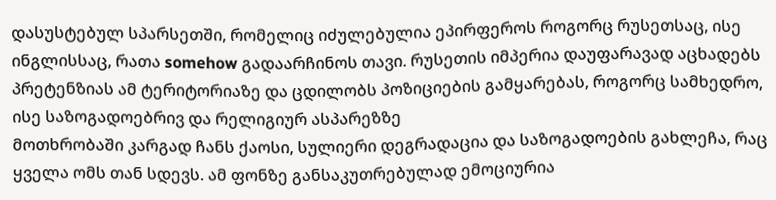დასუსტებულ სპარსეთში, რომელიც იძულებულია ეპირფეროს როგორც რუსეთსაც, ისე ინგლისსაც, რათა somehow გადაარჩინოს თავი. რუსეთის იმპერია დაუფარავად აცხადებს პრეტენზიას ამ ტერიტორიაზე და ცდილობს პოზიციების გამყარებას, როგორც სამხედრო, ისე საზოგადოებრივ და რელიგიურ ასპარეზზე
მოთხრობაში კარგად ჩანს ქაოსი, სულიერი დეგრადაცია და საზოგადოების გახლეჩა, რაც ყველა ომს თან სდევს. ამ ფონზე განსაკუთრებულად ემოციურია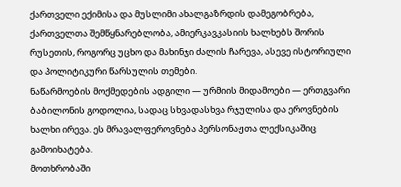ქართველი ექიმისა და მუსლიმი ახალგაზრდის დამეგობრება, ქართველთა შემწყნარებლობა, ამიერკავკასიის ხალხებს შორის რუსეთის, როგორც უცხო და მახინჯი ძალის ჩარევა, ასევე ისტორიული და პოლიტიკური წარსულის თემები.
ნაწარმოების მოქმედების ადგილი — ურმიის მიდამოები — ერთგვარი ბაბილონის გოდოლია, სადაც სხვადასხვა რჯულისა და ეროვნების ხალხი ირევა. ეს მრავალფეროვნება პერსონაჟთა ლექსიკაშიც გამოიხატება.
მოთხრობაში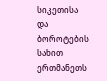სიკეთისა და ბოროტების სახით ერთმანეთს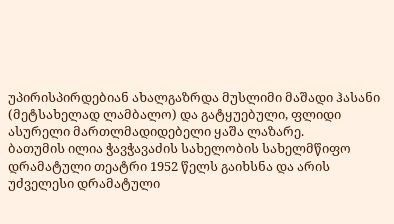უპირისპირდებიან ახალგაზრდა მუსლიმი მაშადი ჰასანი (მეტსახელად ლამბალო) და გატყუებული, ფლიდი ასურელი მართლმადიდებელი ყაშა ლაზარე.
ბათუმის ილია ჭავჭავაძის სახელობის სახელმწიფო დრამატული თეატრი 1952 წელს გაიხსნა და არის უძველესი დრამატული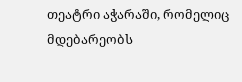თეატრი აჭარაში, რომელიც მდებარეობს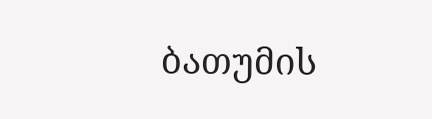ბათუმის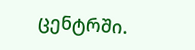ცენტრში.